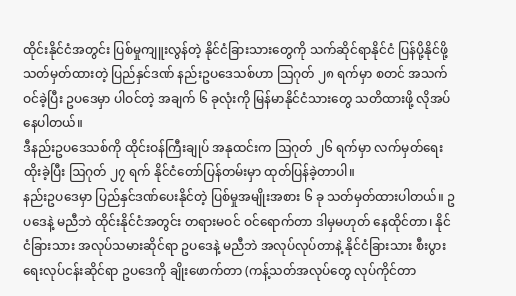ထိုင်းနိုင်ငံအတွင်း ပြစ်မှုကျူးလွန်တဲ့ နိုင်ငံခြားသားတွေကို သက်ဆိုင်ရာနိုင်ငံ ပြန်ပို့နိုင်ဖို့ သတ်မှတ်ထားတဲ့ ပြည်နှင်ဒဏ် နည်းဥပဒေသစ်ဟာ ဩဂုတ် ၂၈ ရက်မှာ စတင် အသက်ဝင်ခဲ့ပြီး ဥပဒေမှာ ပါဝင်တဲ့ အချက် ၆ ခုလုံးကို မြန်မာနိုင်ငံသားတွေ သတိထားဖို့ လိုအပ်နေပါတယ်။
ဒီနည်းဥပဒေသစ်ကို ထိုင်းဝန်ကြီးချုပ် အနုထင်းက ဩဂုတ် ၂၆ ရက်မှာ လက်မှတ်ရေးထိုးခဲ့ပြီး ဩဂုတ် ၂၇ ရက် နိုင်ငံတော်ပြန်တမ်းမှာ ထုတ်ပြန်ခဲ့တာပါ။
နည်းဥပဒေမှာ ပြည်နှင်ဒဏ်ပေးနိုင်တဲ့ ပြစ်မှုအမျိုးအစား ၆ ခု သတ်မှတ်ထားပါတယ်။ ဥပဒေနဲ့ မညီဘဲ ထိုင်းနိုင်ငံအတွင်း တရားမဝင် ဝင်ရောက်တာ ဒါမှမဟုတ် နေထိုင်တာ၊ နိုင်ငံခြားသား အလုပ်သမားဆိုင်ရာ ဥပဒေနဲ့ မညီဘဲ အလုပ်လုပ်တာနဲ့ နိုင်ငံခြားသား စီးပွားရေးလုပ်ငန်းဆိုင်ရာ ဥပဒေကို ချိုးဖောက်တာ (ကန့်သတ်အလုပ်တွေ လုပ်ကိုင်တာ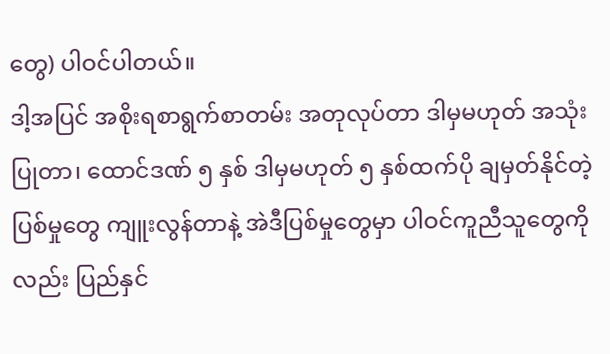တွေ) ပါဝင်ပါတယ်။
ဒါ့အပြင် အစိုးရစာရွက်စာတမ်း အတုလုပ်တာ ဒါမှမဟုတ် အသုံးပြုတာ၊ ထောင်ဒဏ် ၅ နှစ် ဒါမှမဟုတ် ၅ နှစ်ထက်ပို ချမှတ်နိုင်တဲ့ ပြစ်မှုတွေ ကျူးလွန်တာနဲ့ အဲဒီပြစ်မှုတွေမှာ ပါဝင်ကူညီသူတွေကိုလည်း ပြည်နှင်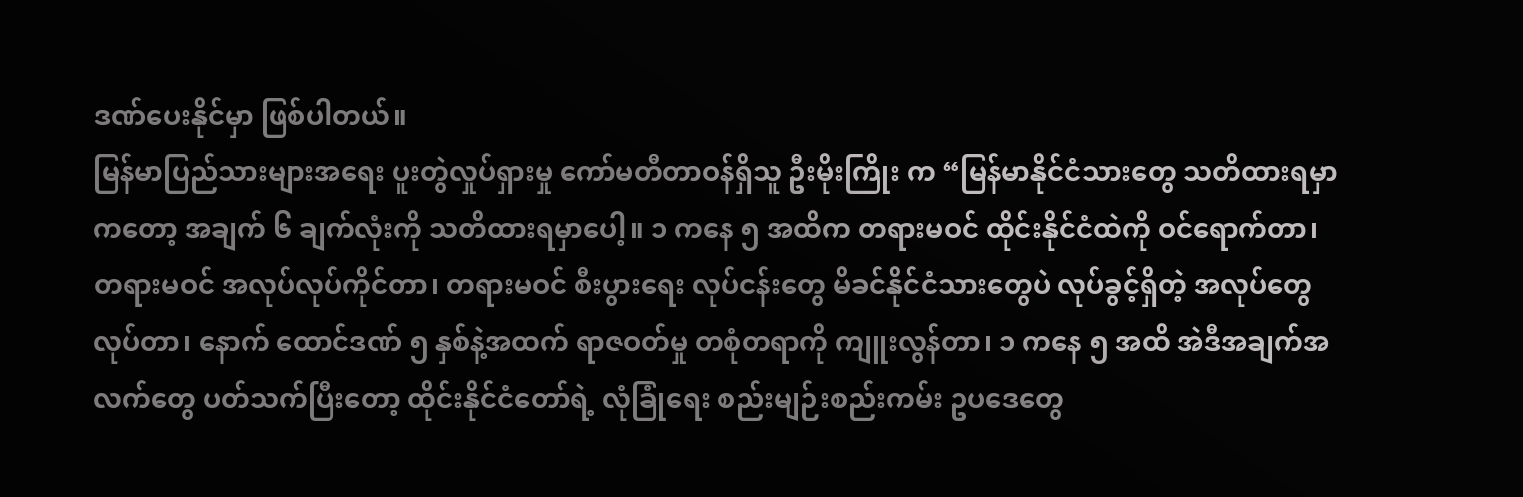ဒဏ်ပေးနိုင်မှာ ဖြစ်ပါတယ်။
မြန်မာပြည်သားများအရေး ပူးတွဲလှုပ်ရှားမှု ကော်မတီတာဝန်ရှိသူ ဦးမိုးကြိုး က “မြန်မာနိုင်ငံသားတွေ သတိထားရမှာကတော့ အချက် ၆ ချက်လုံးကို သတိထားရမှာပေါ့။ ၁ ကနေ ၅ အထိက တရားမဝင် ထိုင်းနိုင်ငံထဲကို ဝင်ရောက်တာ၊ တရားမဝင် အလုပ်လုပ်ကိုင်တာ၊ တရားမဝင် စီးပွားရေး လုပ်ငန်းတွေ မိခင်နိုင်ငံသားတွေပဲ လုပ်ခွင့်ရှိတဲ့ အလုပ်တွေ လုပ်တာ၊ နောက် ထောင်ဒဏ် ၅ နှစ်နဲ့အထက် ရာဇဝတ်မှု တစုံတရာကို ကျူးလွန်တာ၊ ၁ ကနေ ၅ အထိ အဲဒီအချက်အလက်တွေ ပတ်သက်ပြီးတော့ ထိုင်းနိုင်ငံတော်ရဲ့ လုံခြုံရေး စည်းမျဉ်းစည်းကမ်း ဥပဒေတွေ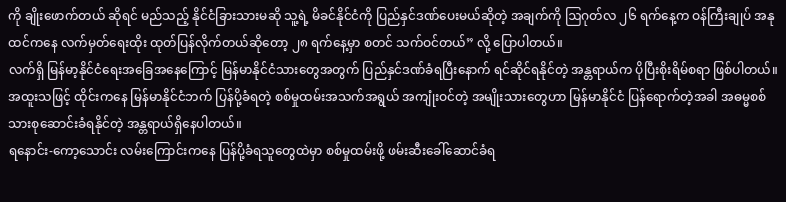ကို ချိုးဖောက်တယ် ဆိုရင် မည်သည့် နိုင်ငံခြားသားမဆို သူ့ရဲ့ မိခင်နိုင်ငံကို ပြည်နှင်ဒဏ်ပေးမယ်ဆိုတဲ့ အချက်ကို ဩဂုတ်လ ၂၆ ရက်နေ့က ဝန်ကြီးချုပ် အနုထင်ကနေ လက်မှတ်ရေးထိုး ထုတ်ပြန်လိုက်တယ်ဆိုတော့ ၂၈ ရက်နေ့မှာ စတင် သက်ဝင်တယ်” လို့ ပြောပါတယ်။
လက်ရှိ မြန်မာ့နိုင်ငံရေးအခြေအနေကြောင့် မြန်မာနိုင်ငံသားတွေအတွက် ပြည်နှင်ဒဏ်ခံရပြီးနောက် ရင်ဆိုင်ရနိုင်တဲ့ အန္တရာယ်က ပိုပြီးစိုးရိမ်စရာ ဖြစ်ပါတယ်။ အထူးသဖြင့် ထိုင်းကနေ မြန်မာနိုင်ငံဘက် ပြန်ပို့ခံရတဲ့ စစ်မှုထမ်းအသက်အရွယ် အကျုံးဝင်တဲ့ အမျိုးသားတွေဟာ မြန်မာနိုင်ငံ ပြန်ရောက်တဲ့အခါ အဓမ္မစစ်သားစုဆောင်းခံရနိုင်တဲ့ အန္တရာယ်ရှိနေပါတယ်။
ရနောင်း-ကော့သောင်း လမ်းကြောင်းကနေ ပြန်ပို့ခံရသူတွေထဲမှာ စစ်မှုထမ်းဖို့ ဖမ်းဆီးခေါ်ဆောင်ခံရ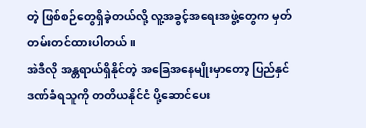တဲ့ ဖြစ်စဉ်တွေရှိခဲ့တယ်လို့ လူ့အခွင့်အရေးအဖွဲ့တွေက မှတ်တမ်းတင်ထားပါတယ်။
အဲဒီလို အန္တရာယ်ရှိနိုင်တဲ့ အခြေအနေမျိုးမှာတော့ ပြည်နှင်ဒဏ်ခံရသူကို တတိယနိုင်ငံ ပို့ဆောင်ပေး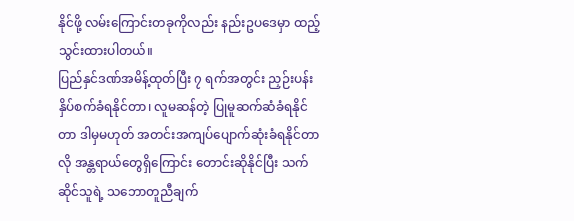နိုင်ဖို့ လမ်းကြောင်းတခုကိုလည်း နည်းဥပဒေမှာ ထည့်သွင်းထားပါတယ်။
ပြည်နှင်ဒဏ်အမိန့်ထုတ်ပြီး ၇ ရက်အတွင်း ညှဉ်းပန်းနှိပ်စက်ခံရနိုင်တာ၊ လူမဆန်တဲ့ ပြုမူဆက်ဆံခံရနိုင်တာ ဒါမှမဟုတ် အတင်းအကျပ်ပျောက်ဆုံးခံရနိုင်တာလို အန္တရာယ်တွေရှိကြောင်း တောင်းဆိုနိုင်ပြီး သက်ဆိုင်သူရဲ့ သဘောတူညီချက်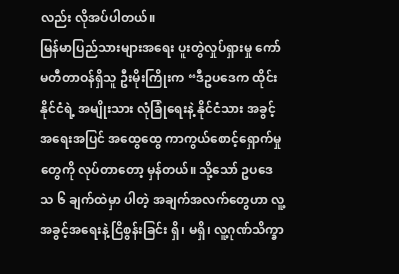လည်း လိုအပ်ပါတယ်။
မြန်မာပြည်သားများအရေး ပူးတွဲလှုပ်ရှားမှု ကော်မတီတာဝန်ရှိသူ ဦးမိုးကြိုးက “ဒီဥပဒေက ထိုင်းနိုင်ငံရဲ့ အမျိုးသား လုံခြုံရေးနဲ့ နိုင်ငံသား အခွင့်အရေးအပြင် အထွေထွေ ကာကွယ်စောင့်ရှောက်မှုတွေကို လုပ်တာတော့ မှန်တယ်။ သို့သော် ဥပဒေသ ၆ ချက်ထဲမှာ ပါတဲ့ အချက်အလက်တွေဟာ လူ့အခွင့်အရေးနဲ့ ငြိစွန်းခြင်း ရှိ၊ မရှိ၊ လူ့ဂုဏ်သိက္ခာ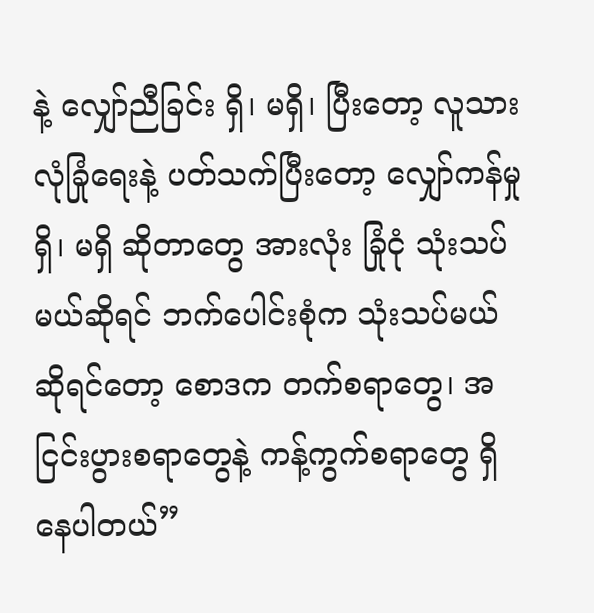နဲ့ လျှော်ညီခြင်း ရှိ၊ မရှိ၊ ပြီးတော့ လူသား လုံခြုံရေးနဲ့ ပတ်သက်ပြီးတော့ လျှော်ကန်မှု ရှိ၊ မရှိ ဆိုတာတွေ အားလုံး ခြုံငုံ သုံးသပ်မယ်ဆိုရင် ဘက်ပေါင်းစုံက သုံးသပ်မယ်ဆိုရင်တော့ စောဒက တက်စရာတွေ၊ အငြင်းပွားစရာတွေနဲ့ ကန့်ကွက်စရာတွေ ရှိနေပါတယ်”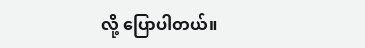လို့ ပြောပါတယ်။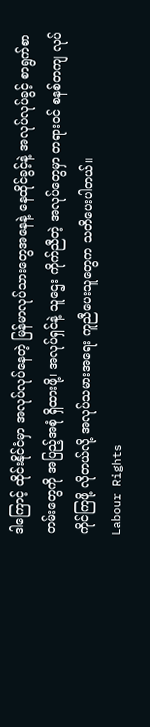ဒါကြောင့် ထိုင်းနိုင်ငံမှာ အလုပ်လုပ်နေတဲ့ မြန်မာလုပ်သားတွေအနေနဲ့ နေထိုင်ခွင့်နဲ့ အလုပ်လုပ်ခွင့် စာရွက်စာတမ်းတွေကို အပြည့်အစုံ ရှိထားဖို့၊ အလုပ်ရှင်နဲ့ သူဌေး ကိုက်ညီတဲ့ အလုပ်တွေမှာ တရားဝင် စနစ်တကျ လုပ်ကိုင်ကြဖို့ လိုတယ်လို့ အလုပ်သမားအရေး ကူညီပေးသူတွေက သတိပေးပါတယ်။
Labour Rights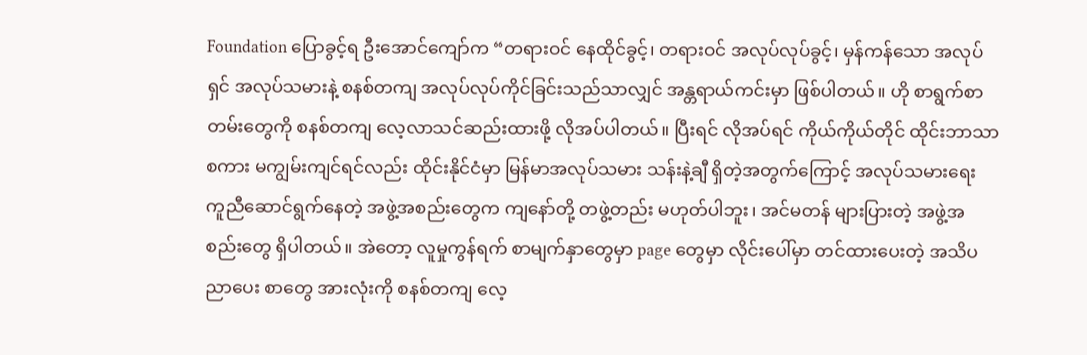Foundation ပြောခွင့်ရ ဦးအောင်ကျော်က “တရားဝင် နေထိုင်ခွင့်၊ တရားဝင် အလုပ်လုပ်ခွင့်၊ မှန်ကန်သော အလုပ်ရှင် အလုပ်သမားနဲ့ စနစ်တကျ အလုပ်လုပ်ကိုင်ခြင်းသည်သာလျှင် အန္တရာယ်ကင်းမှာ ဖြစ်ပါတယ်။ ဟို စာရွက်စာတမ်းတွေကို စနစ်တကျ လေ့လာသင်ဆည်းထားဖို့ လိုအပ်ပါတယ်။ ပြီးရင် လိုအပ်ရင် ကိုယ်ကိုယ်တိုင် ထိုင်းဘာသာစကား မကျွမ်းကျင်ရင်လည်း ထိုင်းနိုင်ငံမှာ မြန်မာအလုပ်သမား သန်းနဲ့ချီ ရှိတဲ့အတွက်ကြောင့် အလုပ်သမားရေး ကူညီဆောင်ရွက်နေတဲ့ အဖွဲ့အစည်းတွေက ကျနော်တို့ တဖွဲ့တည်း မဟုတ်ပါဘူး၊ အင်မတန် များပြားတဲ့ အဖွဲ့အစည်းတွေ ရှိပါတယ်။ အဲတော့ လူမှုကွန်ရက် စာမျက်နှာတွေမှာ page တွေမှာ လိုင်းပေါ်မှာ တင်ထားပေးတဲ့ အသိပညာပေး စာတွေ အားလုံးကို စနစ်တကျ လေ့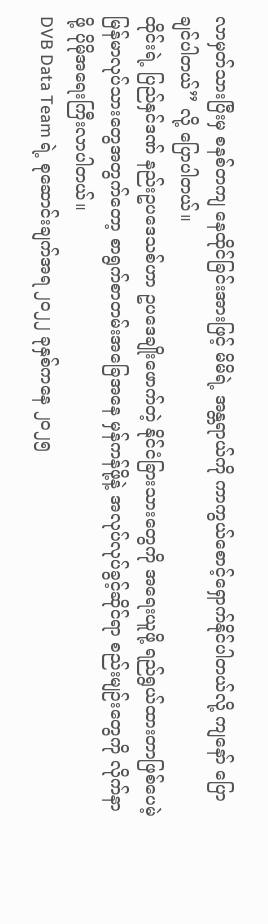လာမှတ်သားပြီးမှ စနစ်တကျ နေထိုင်ခြင်းအားဖြင့် မိမိရဲ့ အန္တရာယ်ကို ကာကွယ်စောင့်ရှောက်နိုင်ပါတယ်လို့ ကျနော် ပြောချင်ပါတယ်” လို့ ပြောပါတယ်။
ထိုင်းရဲ့ ပြည်နှင်ဒဏ် နည်းဥပဒေသစ်ဟာ ဥပဒေချိုးဖောက်တဲ့ နိုင်ငံခြားသားတွေကို အရေးယူဖို့ ရည်ရွယ်ထားတာဖြစ်ပေမဲ့ မြန်မာလုပ်သားတွေအတွက်တော့ စာရွက်စာတမ်းအခြေအနေ မှန်ကန်ဖို့နဲ့ အလုပ်လုပ်ခွင့်ဆိုင်ရာ စည်းမျဉ်းတွေကို လိုက်နာဖို့ ပိုမိုအရေးကြီးလာပါတယ်။
DVB Data Team ရဲ့ စုဆောင်းချက်အရ ၂၀၂၂ ခုနှစ်ကနေ ၂၀၂၅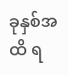ခုနှစ်အထိ ရ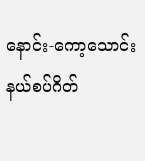နောင်း-ကော့သောင်း နယ်စပ်ဂိတ်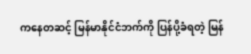ကနေတဆင့် မြန်မာနိုင်ငံဘက်ကို ပြန်ပို့ခံရတဲ့ မြန်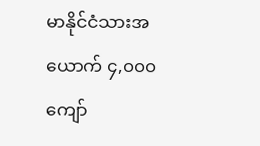မာနိုင်ငံသားအယောက် ၄,၀၀၀ ကျော်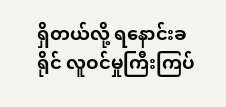ရှိတယ်လို့ ရနောင်းခရိုင် လူဝင်မှုကြီးကြပ်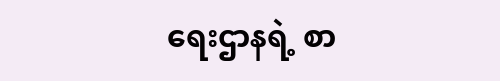ရေးဌာနရဲ့ စာ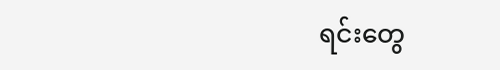ရင်းတွေ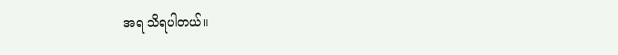အရ သိရပါတယ်။